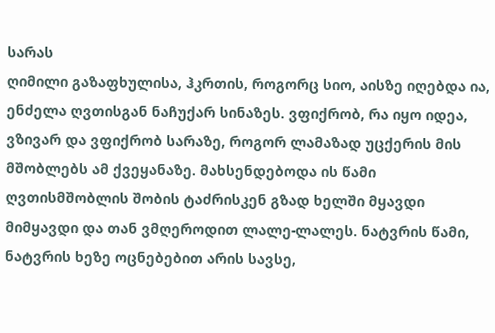სარას
ღიმილი გაზაფხულისა, ჰკრთის, როგორც სიო, აისზე იღებდა ია, ენძელა ღვთისგან ნაჩუქარ სინაზეს. ვფიქრობ, რა იყო იდეა, ვზივარ და ვფიქრობ სარაზე, როგორ ლამაზად უცქერის მის მშობლებს ამ ქვეყანაზე. მახსენდებოდა ის წამი ღვთისმშობლის შობის ტაძრისკენ გზად ხელში მყავდი მიმყავდი და თან ვმღეროდით ლალე-ლალეს. ნატვრის წამი, ნატვრის ხეზე ოცნებებით არის სავსე,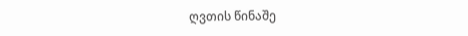ღვთის წინაშე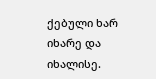ქებული ხარ იხარე და იხალისე.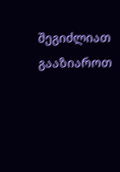შეგიძლიათ გააზიაროთ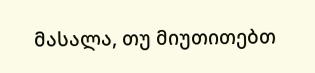მასალა, თუ მიუთითებთ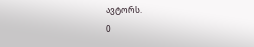ავტორს.
0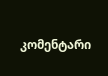კომენტარი